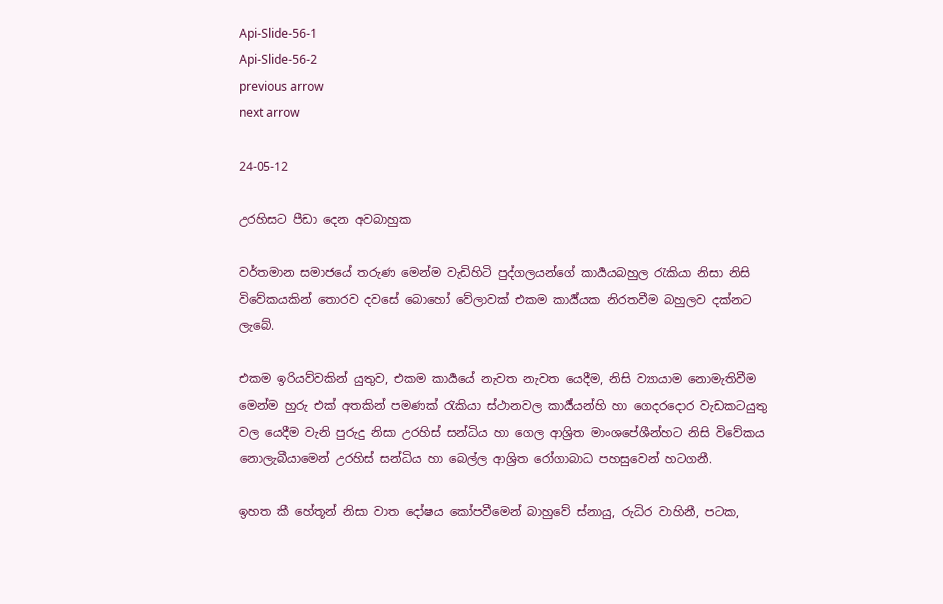Api-Slide-56-1
Api-Slide-56-2
previous arrow
next arrow

24-05-12

උරහිසට පීඩා දෙන අවබාහුක

වර්තමාන සමාජයේ තරුණ මෙන්ම වැඩිහිටි පුද්ගලයන්ගේ කාර්‍යයබහුල රැකියා නිසා නිසි විවේකයකින් තොරව දවසේ බොහෝ වේලාවක් එකම කාර්‍ය්යක නිරතවීම බහුලව දක්නට ලැබේ.

එකම ඉරියව්වකින් යුතුව, එකම කාර්‍යයේ නැවත නැවත යෙදීම, නිසි ව්‍යායාම නොමැතිවීම මෙන්ම හුරු එක් අතකින් පමණක් රැකියා ස්ථානවල කාර්‍ය්යන්හි හා ගෙදරදොර වැඩකටයුතු වල යෙදීම වැනි පුරුදු නිසා උරහිස් සන්ධිය හා ගෙල ආශ්‍රිත මාංශපේශීන්හට නිසි විවේකය නොලැබීයාමෙන් උරහිස් සන්ධිය හා බෙල්ල ආශ්‍රිත රෝගාබාධ පහසුවෙන් හටගනී.

ඉහත කී හේතූන් නිසා වාත දෝෂය කෝපවීමෙන් බාහුවේ ස්නායු, රුධිර වාහිනී, පටක,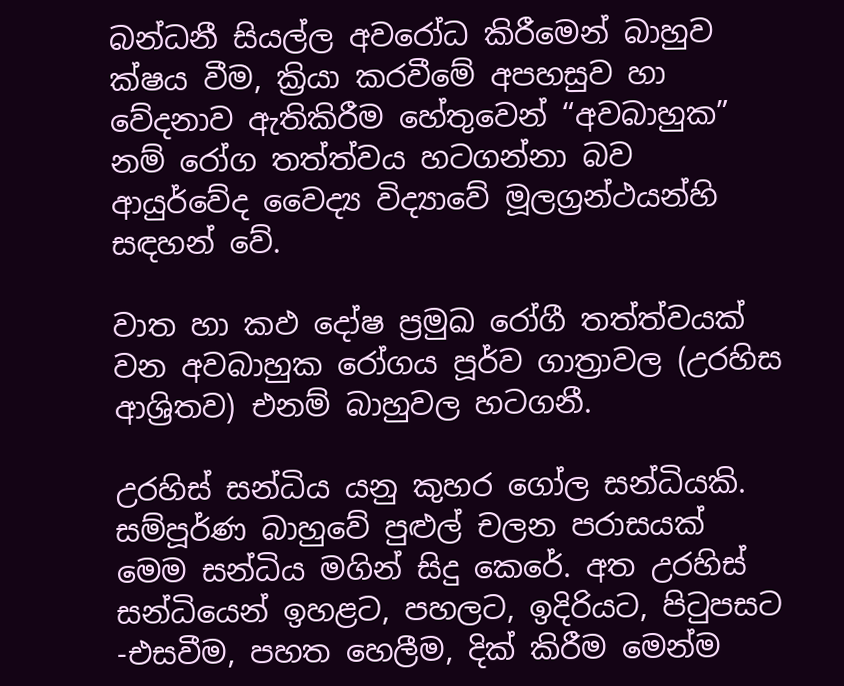බන්ධනී සියල්ල අවරෝධ කිරීමෙන් බාහුව ක්ෂය වීම, ක්‍රියා කරවීමේ අපහසුව හා වේදනාව ඇතිකිරීම හේතුවෙන් “අවබාහුක” නම් රෝග තත්ත්වය හටගන්නා බව ආයුර්වේද වෛද්‍ය විද්‍යාවේ මූලග්‍රන්ථයන්හි සඳහන් වේ.

වාත හා කඵ දෝෂ ප්‍රමුඛ රෝගී තත්ත්වයක් වන අවබාහුක රෝගය පූර්ව ගාත්‍රාවල (උරහිස ආශ්‍රිතව) එනම් බාහුවල හටගනී.

උරහිස් සන්ධිය යනු කුහර ගෝල සන්ධියකි. සම්පූර්ණ බාහුවේ පුළුල් චලන පරාසයක් මෙම සන්ධිය මගින් සිදු කෙරේ. අත උරහිස් සන්ධියෙන් ඉහළට, පහලට, ඉදිරියට, පිටුපසට -එසවීම, පහත හෙලීම, දික් කිරීම මෙන්ම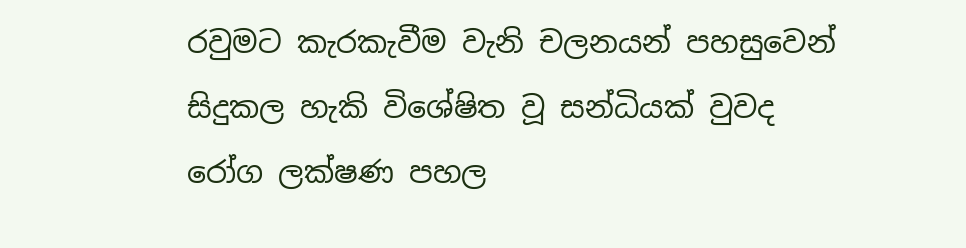රවුමට කැරකැවීම වැනි චලනයන් පහසුවෙන් සිදුකල හැකි විශේෂිත වූ සන්ධියක් වුවද රෝග ලක්ෂණ පහල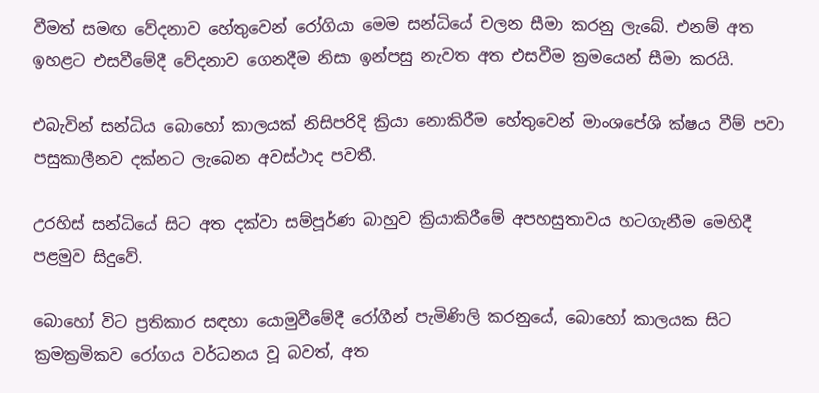වීමත් සමඟ වේදනාව හේතුවෙන් රෝගියා මෙම සන්ධියේ චලන සීමා කරනු ලැබේ. එනම් අත ඉහළට එසවීමේදී වේදනාව ගෙනදීම නිසා ඉන්පසු නැවත අත එසවීම ක්‍රමයෙන් සීමා කරයි.

එබැවින් සන්ධිය බොහෝ කාලයක් නිසිපරිදි ක්‍රියා නොකිරීම හේතුවෙන් මාංශපේශි ක්ෂය වීම් පවා පසුකාලීනව දක්නට ලැබෙන අවස්ථාද පවතී.

උරහිස් සන්ධියේ සිට අත දක්වා සම්පූර්ණ බාහුව ක්‍රියාකිරීමේ අපහසුතාවය හටගැනීම මෙහිදී පළමුව සිදුවේ.

බොහෝ විට ප්‍රතිකාර සඳහා යොමුවීමේදී රෝගීන් පැමිණිලි කරනුයේ, බොහෝ කාලයක සිට ක්‍රමක්‍රමිකව රෝගය වර්ධනය වූ බවත්, අත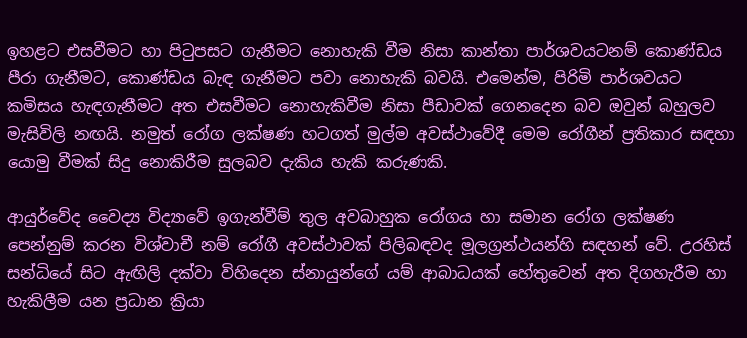ඉහළට එසවීමට හා පිටුපසට ගැනීමට නොහැකි වීම නිසා කාන්තා පාර්ශවයටනම් කොණ්ඩය පීරා ගැනීමට, කොණ්ඩය බැඳ ගැනීමට පවා නොහැකි බවයි. එමෙන්ම, පිරිමි පාර්ශවයට කමිසය හැඳගැනීමට අත එසවීමට නොහැකිවීම නිසා පීඩාවක් ගෙනදෙන බව ඔවුන් බහුලව මැසිවිලි නඟයි. නමුත් රෝග ලක්ෂණ හටගත් මුල්ම අවස්ථාවේදී මෙම රෝගීන් ප්‍රතිකාර සඳහා යොමු වීමක් සිදු නොකිරීම සුලබව දැකිය හැකි කරුණකි.

ආයුර්වේද වෛද්‍ය විද්‍යාවේ ඉගැන්වීම් තුල අවබාහුක රෝගය හා සමාන රෝග ලක්ෂණ පෙන්නුම් කරන විශ්වාචී නම් රෝගී අවස්ථාවක් පිලිබඳවද මූලග්‍රන්ථයන්හි සඳහන් වේ. උරහිස් සන්ධියේ සිට ඇඟිලි දක්වා විහිදෙන ස්නායුන්ගේ යම් ආබාධයක් හේතුවෙන් අත දිගහැරීම හා හැකිලීම යන ප්‍රධාන ක්‍රියා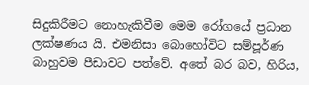සිදුකිරීමට නොහැකිවීම මෙම රෝගයේ ප්‍රධාන ලක්ෂණය යි. එමනිසා බොහෝවිට සම්පූර්ණ බාහුවම පීඩාවට පත්වේ. අතේ බර බව, හිරිය,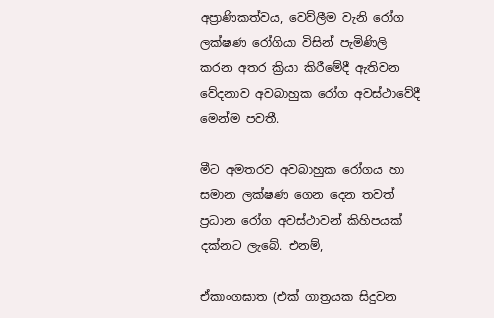අප්‍රාණිකත්වය, වෙව්ලීම වැනි රෝග ලක්ෂණ රෝගියා විසින් පැමිණිලි කරන අතර ක්‍රියා කිරීමේදී ඇතිවන වේදනාව අවබාහුක රෝග අවස්ථාවේදී මෙන්ම පවතී.

මීට අමතරව අවබාහුක රෝගය හා සමාන ලක්ෂණ ගෙන දෙන තවත් ප්‍රධාන රෝග අවස්ථාවන් කිහිපයක් දක්නට ලැබේ. එනම්,

ඒකාංගඝාත (එක් ගාත්‍රයක සිදුවන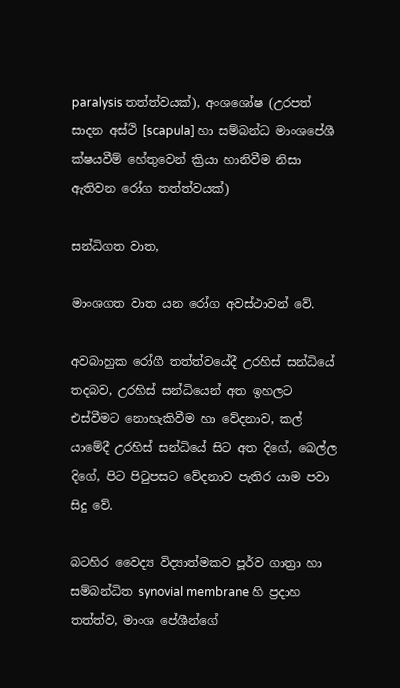paralysis තත්ත්වයක්), අංශශෝෂ (උරපත් සාදන අස්ථි [scapula] හා සම්බන්ධ මාංශපේශී ක්ෂයවීම් හේතුවෙන් ක්‍රියා හානිවීම නිසා ඇතිවන රෝග තත්ත්වයක්)

සන්ධිගත වාත,

මාංශගත වාත යන රෝග අවස්ථාවන් වේ.

අවබාහුක රෝගී තත්ත්වයේදී උරහිස් සන්ධියේ තදබව, උරහිස් සන්ධියෙන් අත ඉහලට එස්වීමට නොහැකිවීම හා වේදනාව, කල් යාමේදී උරහිස් සන්ධියේ සිට අත දිගේ, බෙල්ල දිගේ, පිට පිටුපසට වේදනාව පැතිර යාම පවා සිදු වේ.

බටහිර වෛද්‍ය විද්‍යාත්මකව පූර්ව ගාත්‍රා හා සම්බන්ධිත synovial membrane හි ප්‍රදාහ තත්ත්ව, මාංශ පේශීන්ගේ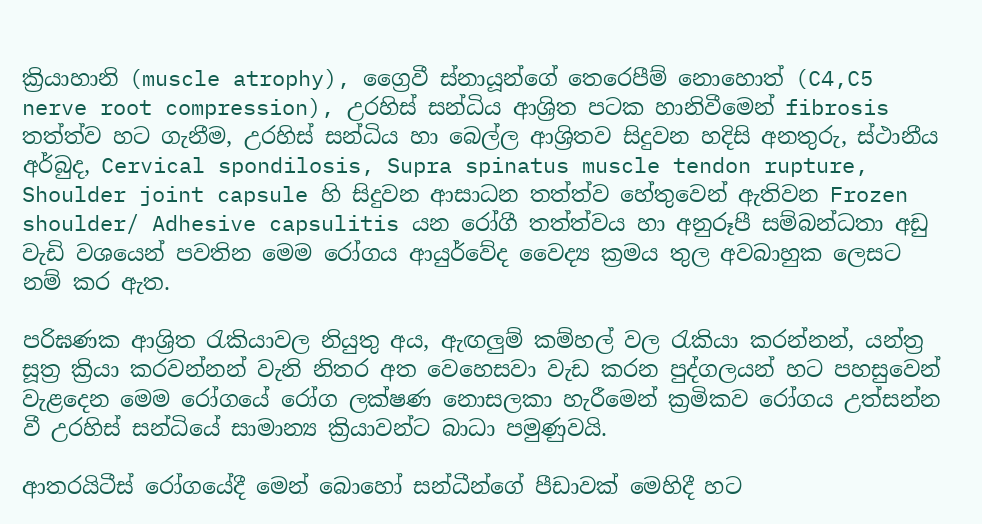ක්‍රියාහානි (muscle atrophy), ග්‍රෛවී ස්නායූන්ගේ තෙරෙපීම් නොහොත් (C4,C5 nerve root compression), උරහිස් සන්ධිය ආශ්‍රිත පටක හානිවීමෙන් fibrosis තත්ත්ව හට ගැනීම, උරහිස් සන්ධිය හා බෙල්ල ආශ්‍රිතව සිදුවන හදිසි අනතුරු, ස්ථානීය අර්බුද, Cervical spondilosis, Supra spinatus muscle tendon rupture, Shoulder joint capsule හි සිදුවන ආසාධන තත්ත්ව හේතුවෙන් ඇතිවන Frozen shoulder/ Adhesive capsulitis යන රෝගී තත්ත්වය හා අනුරූපී සම්බන්ධතා අඩු වැඩි වශයෙන් පවතින මෙම රෝගය ආයුර්වේද වෛද්‍ය ක්‍රමය තුල අවබාහුක ලෙසට නම් කර ඇත.

පරිඝණක ආශ්‍රිත රැකියාවල නියුතු අය, ඇඟලුම් කම්හල් වල රැකියා කරන්නන්, යන්ත්‍ර සූත්‍ර ක්‍රියා කරවන්නන් වැනි නිතර අත වෙහෙසවා වැඩ කරන පුද්ගලයන් හට පහසුවෙන් වැළදෙන මෙම රෝගයේ රෝග ලක්ෂණ නොසලකා හැරීමෙන් ක්‍රමිකව රෝගය උත්සන්න වී උරහිස් සන්ධියේ සාමාන්‍ය ක්‍රියාවන්ට බාධා පමුණුවයි.

ආතරයිටීස් රෝගයේදී මෙන් බොහෝ සන්ධීන්ගේ පීඩාවක් මෙහිදී හට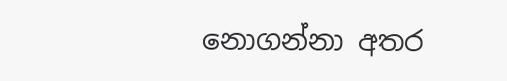නොගන්නා අතර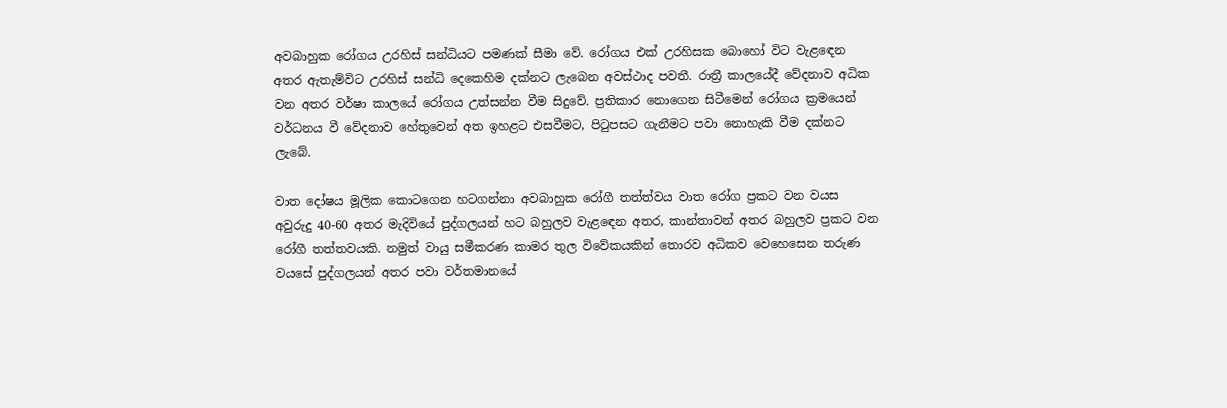අවබාහුක රෝගය උරහිස් සන්ධියට පමණක් සීමා වේ. රෝගය එක් උරහිසක බොහෝ විට වැළඳෙන අතර ඇතැම්විට උරහිස් සන්ධි දෙකෙහිම දක්නට ලැබෙන අවස්ථාද පවතී. රාත්‍රී කාලයේදී වේදනාව අධික වන අතර වර්ෂා කාලයේ රෝගය උත්සන්න වීම සිදුවේ. ප්‍රතිකාර නොගෙන සිටීමෙන් රෝගය ක්‍රමයෙන් වර්ධනය වී වේදනාව හේතුවෙන් අත ඉහළට එසවීමට, පිටුපසට ගැනීමට පවා නොහැකි වීම දක්නට ලැබේ.

වාත දෝෂය මූලික කොටගෙන හටගන්නා අවබාහුක රෝගී තත්ත්වය වාත රෝග ප්‍රකට වන වයස අවුරුදු 40-60 අතර මැදිවියේ පුද්ගලයන් හට බහුලව වැළඳෙන අතර, කාන්තාවන් අතර බහුලව ප්‍රකට වන රෝගී තත්තවයකි. නමුත් වායු සමීකරණ කාමර තුල විවේකයකින් තොරව අධිකව වෙහෙසෙන තරුණ වයසේ පුද්ගලයන් අතර පවා වර්තමානයේ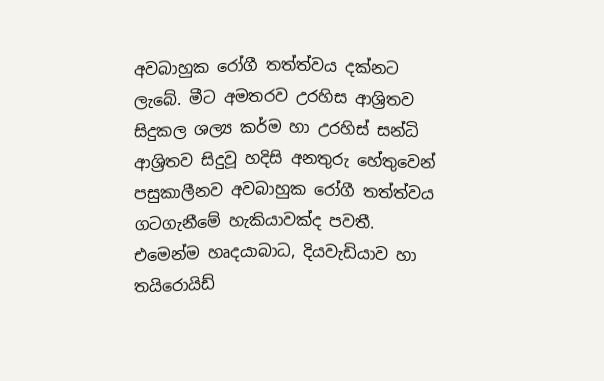අවබාහුක රෝගී තත්ත්වය දක්නට ලැබේ. මීට අමතරව උරහිස ආශ්‍රිතව සිදුකල ශල්‍ය කර්ම හා උරහිස් සන්ධි ආශ්‍රිතව සිදුවූ හදිසි අනතුරු හේතුවෙන් පසුකාලීනව අවබාහුක රෝගී තත්ත්වය ගටගැනීමේ හැකියාවක්ද පවතී. එමෙන්ම හෘදයාබාධ, දියවැඩියාව හා තයිරොයිඩ්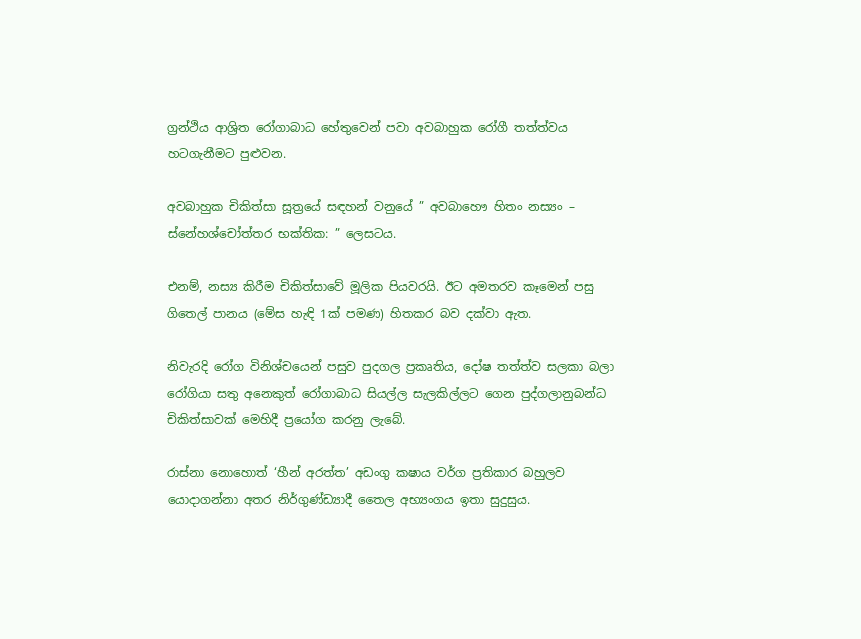ග්‍රන්ථිය ආශ්‍රිත රෝගාබාධ හේතුවෙන් පවා අවබාහුක රෝගී තත්ත්වය හටගැනීමට පුළුවන.

අවබාහුක චිකිත්සා සූත්‍රයේ සඳහන් වනුයේ ” අවබාහෞ හිතං නස්‍යං – ස්නේහශ්චෝත්තර භක්තික: ” ලෙසටය.

එනම්, නස්‍ය කිරීම චිකිත්සාවේ මූලික පියවරයි. ඊට අමතරව කෑමෙන් පසු ගිතෙල් පානය (මේස හැඳි 1ක් පමණ) හිතකර බව දක්වා ඇත.

නිවැරදි රෝග විනිශ්චයෙන් පසුව පුදගල ප්‍රකෘතිය, දෝෂ තත්ත්ව සලකා බලා රෝගියා සතු අනෙකුත් රෝගාබාධ සියල්ල සැලකිල්ලට ගෙන පුද්ගලානුබන්ධ චිකිත්සාවක් මෙහිදී ප්‍රයෝග කරනු ලැබේ.

රාස්නා නොහොත් ‘හීන් අරත්ත’ අඩංගු කෂාය වර්ග ප්‍රතිකාර බහුලව යොදාගන්නා අතර නිර්ගුණ්ඩ්‍යාදී තෛල අභ්‍යංගය ඉතා සුදුසුය.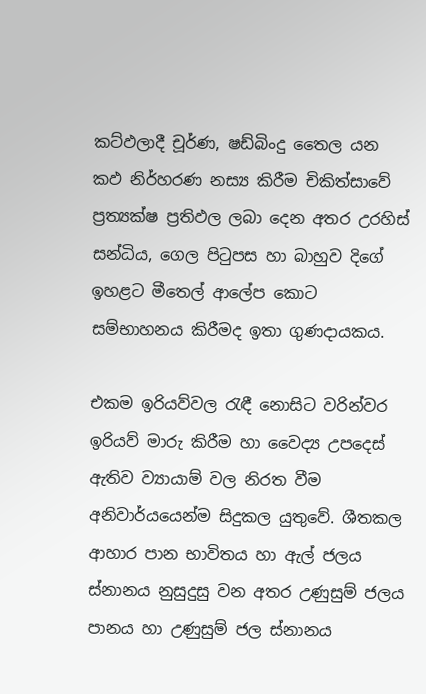කට්ඵලාදී චූර්ණ, ෂඩ්බිංදු තෛල යන කඵ නිර්හරණ නස්‍ය කිරීම චිකිත්සාවේ ප්‍රත්‍යක්ෂ ප්‍රතිඵල ලබා දෙන අතර උරහිස් සන්ධිය, ගෙල පිටුපස හා බාහුව දිගේ ඉහළට මීතෙල් ආලේප කොට සම්භාහනය කිරීමද ඉතා ගුණදායකය.

එකම ඉරියව්වල රැඳී නොසිට වරින්වර ඉරියව් මාරු කිරීම හා වෛද්‍ය උපදෙස් ඇතිව ව්‍යායාම් වල නිරත වීම අනිවාර්යයෙන්ම සිදුකල යුතුවේ. ශීතකල ආහාර පාන භාවිතය හා ඇල් ජලය ස්නානය නුසුදුසු වන අතර උණුසුම් ජලය පානය හා උණුසුම් ජල ස්නානය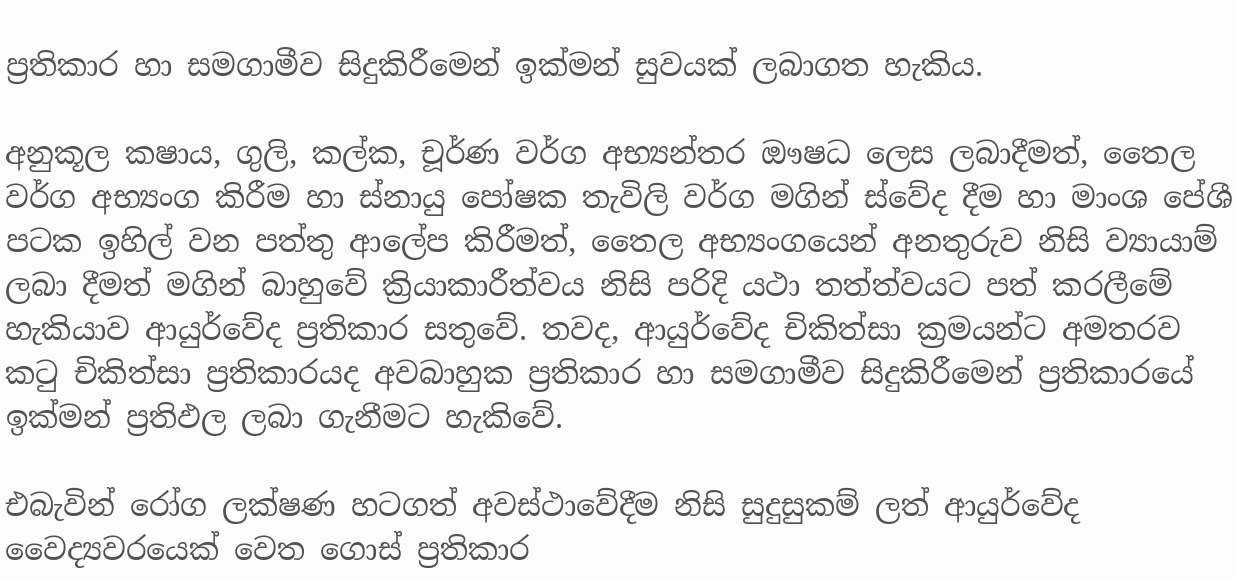ප්‍රතිකාර හා සමගාමීව සිදුකිරීමෙන් ඉක්මන් සුවයක් ලබාගත හැකිය.

අනුකූල කෂාය, ගුලි, කල්ක, චූර්ණ වර්ග අභ්‍යන්තර ඖෂධ ලෙස ලබාදීමත්, තෛල වර්ග අභ්‍යංග කිරීම හා ස්නායු පෝෂක තැවිලි වර්ග මගින් ස්වේද දීම හා මාංශ පේශී පටක ඉහිල් වන පත්තු ආලේප කිරීමත්, තෛල අභ්‍යංගයෙන් අනතුරුව නිසි ව්‍යායාම් ලබා දීමත් මගින් බාහුවේ ක්‍රියාකාරීත්වය නිසි පරිදි යථා තත්ත්වයට පත් කරලීමේ හැකියාව ආයුර්වේද ප්‍රතිකාර සතුවේ. තවද, ආයුර්වේද චිකිත්සා ක්‍රමයන්ට අමතරව කටු චිකිත්සා ප්‍රතිකාරයද අවබාහුක ප්‍රතිකාර හා සමගාමීව සිදුකිරීමෙන් ප්‍රතිකාරයේ ඉක්මන් ප්‍රතිඵල ලබා ගැනීමට හැකිවේ.

එබැවින් රෝග ලක්ෂණ හටගත් අවස්ථාවේදීම නිසි සුදුසුකම් ලත් ආයුර්වේද වෛද්‍යවරයෙක් වෙත ගොස් ප්‍රතිකාර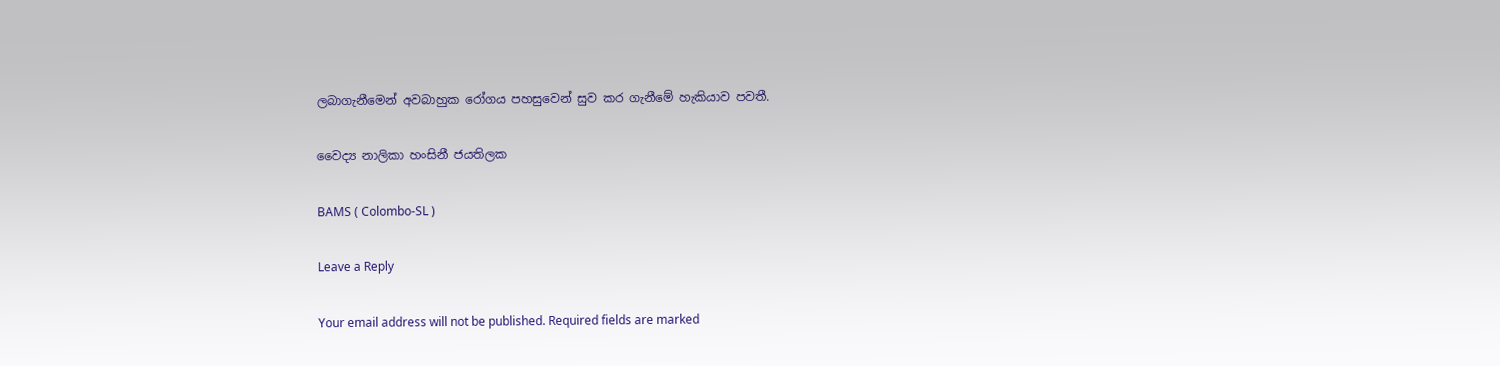ලබාගැනීමෙන් අවබාහුක රෝගය පහසුවෙන් සුව කර ගැනීමේ හැකියාව පවතී.

වෛද්‍ය නාලිකා හංසිනී ජයතිලක

BAMS ( Colombo-SL )

Leave a Reply

Your email address will not be published. Required fields are marked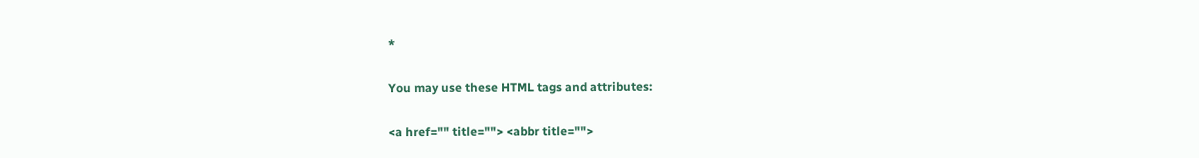*

You may use these HTML tags and attributes:

<a href="" title=""> <abbr title="">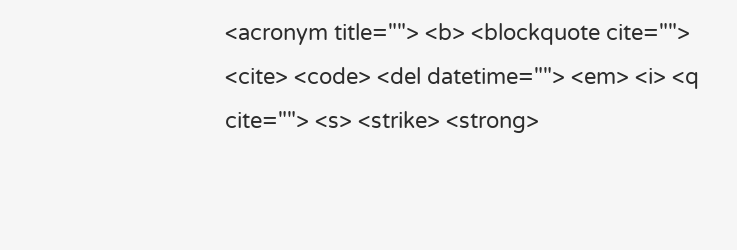<acronym title=""> <b> <blockquote cite=""> <cite> <code> <del datetime=""> <em> <i> <q cite=""> <s> <strike> <strong>